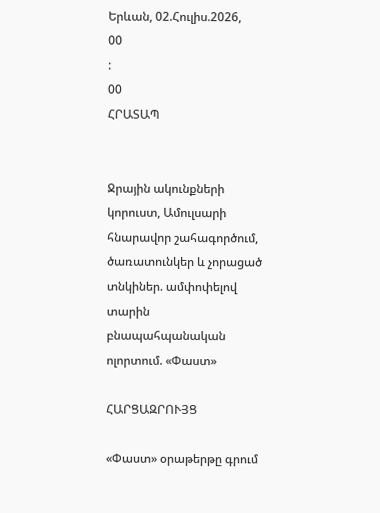Երևան, 02.Հուլիս.2026,
00
:
00
ՀՐԱՏԱՊ


Ջրային ակունքների կորուստ, Ամուլսարի հնարավոր շահագործում, ծառատունկեր և չորացած տնկիներ. ամփոփելով տարին բնապահպանական ոլորտում. «Փաստ»

ՀԱՐՑԱԶՐՈՒՅՑ

«Փաստ» օրաթերթը գրում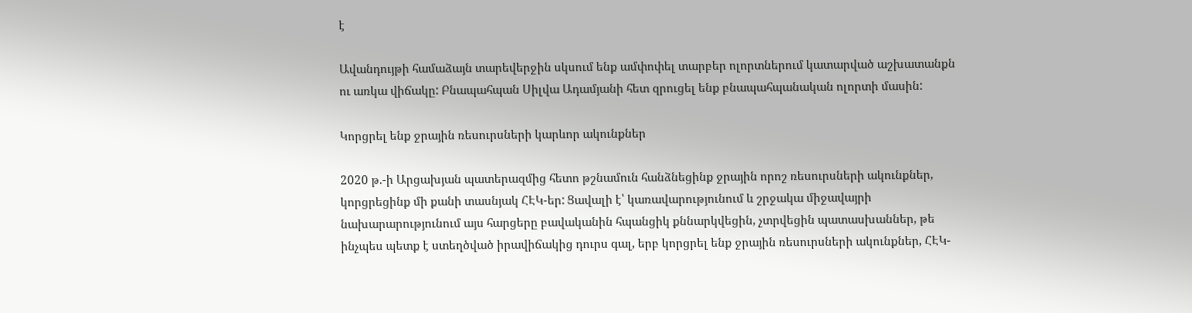է

Ավանդույթի համաձայն տարեվերջին սկսում ենք ամփոփել տարբեր ոլորտներում կատարված աշխատանքն ու առկա վիճակը: Բնապահպան Սիլվա Ադամյանի հետ զրուցել ենք բնապահպանական ոլորտի մասին:

Կորցրել ենք ջրային ռեսուրսների կարևոր ակունքներ

2020 թ.-ի Արցախյան պատերազմից հետո թշնամուն հանձնեցինք ջրային որոշ ռեսուրսների ակունքներ, կորցրեցինք մի քանի տասնյակ ՀԷԿ-եր: Ցավալի է՝ կառավարությունում և շրջակա միջավայրի նախարարությունում այս հարցերը բավականին հպանցիկ քննարկվեցին, չտրվեցին պատասխաններ, թե ինչպես պետք է ստեղծված իրավիճակից դուրս գալ, երբ կորցրել ենք ջրային ռեսուրսների ակունքներ, ՀԷԿ-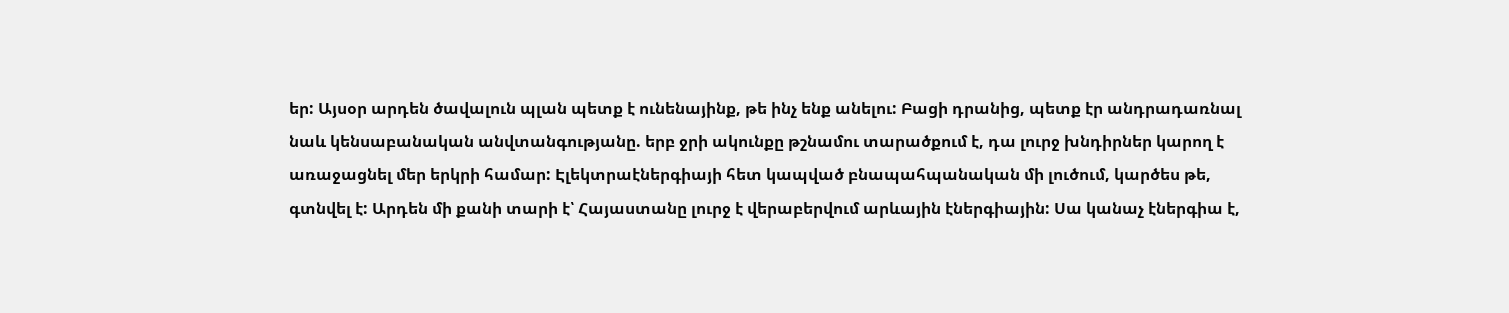եր: Այսօր արդեն ծավալուն պլան պետք է ունենայինք, թե ինչ ենք անելու: Բացի դրանից, պետք էր անդրադառնալ նաև կենսաբանական անվտանգությանը. երբ ջրի ակունքը թշնամու տարածքում է, դա լուրջ խնդիրներ կարող է առաջացնել մեր երկրի համար: Էլեկտրաէներգիայի հետ կապված բնապահպանական մի լուծում, կարծես թե, գտնվել է: Արդեն մի քանի տարի է՝ Հայաստանը լուրջ է վերաբերվում արևային էներգիային: Սա կանաչ էներգիա է,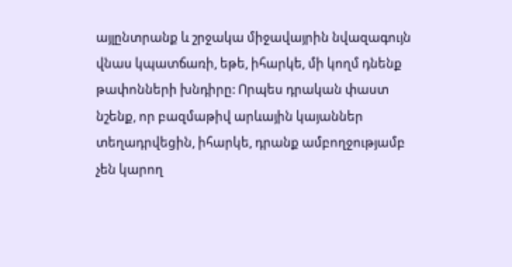այլընտրանք և շրջակա միջավայրին նվազագույն վնաս կպատճառի, եթե, իհարկե, մի կողմ դնենք թափոնների խնդիրը: Որպես դրական փաստ նշենք, որ բազմաթիվ արևային կայաններ տեղադրվեցին, իհարկե, դրանք ամբողջությամբ չեն կարող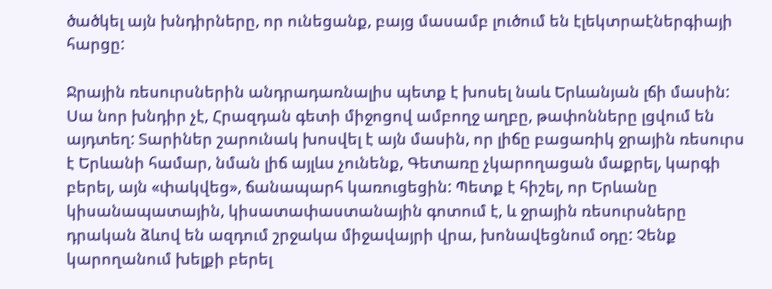ծածկել այն խնդիրները, որ ունեցանք, բայց մասամբ լուծում են էլեկտրաէներգիայի հարցը:

Ջրային ռեսուրսներին անդրադառնալիս պետք է խոսել նաև Երևանյան լճի մասին: Սա նոր խնդիր չէ, Հրազդան գետի միջոցով ամբողջ աղբը, թափոնները լցվում են այդտեղ: Տարիներ շարունակ խոսվել է այն մասին, որ լիճը բացառիկ ջրային ռեսուրս է Երևանի համար, նման լիճ այլևս չունենք, Գետառը չկարողացան մաքրել, կարգի բերել, այն «փակվեց», ճանապարհ կառուցեցին: Պետք է հիշել, որ Երևանը կիսանապատային, կիսատափաստանային գոտում է, և ջրային ռեսուրսները դրական ձևով են ազդում շրջակա միջավայրի վրա, խոնավեցնում օդը: Չենք կարողանում խելքի բերել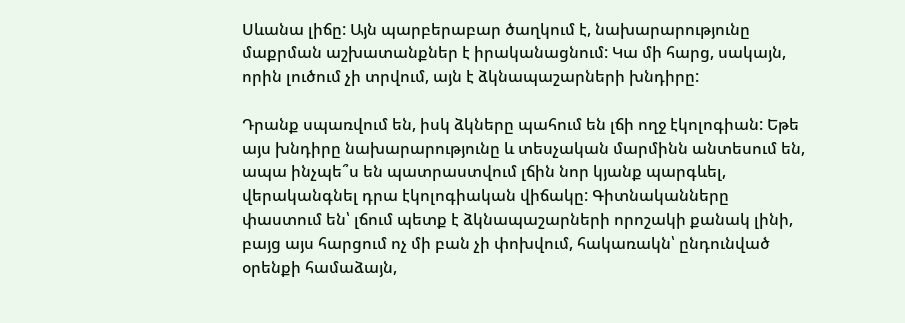Սևանա լիճը: Այն պարբերաբար ծաղկում է, նախարարությունը մաքրման աշխատանքներ է իրականացնում: Կա մի հարց, սակայն, որին լուծում չի տրվում, այն է ձկնապաշարների խնդիրը:

Դրանք սպառվում են, իսկ ձկները պահում են լճի ողջ էկոլոգիան: Եթե այս խնդիրը նախարարությունը և տեսչական մարմինն անտեսում են, ապա ինչպե՞ս են պատրաստվում լճին նոր կյանք պարգևել, վերականգնել դրա էկոլոգիական վիճակը: Գիտնականները փաստում են՝ լճում պետք է ձկնապաշարների որոշակի քանակ լինի, բայց այս հարցում ոչ մի բան չի փոխվում, հակառակն՝ ընդունված օրենքի համաձայն,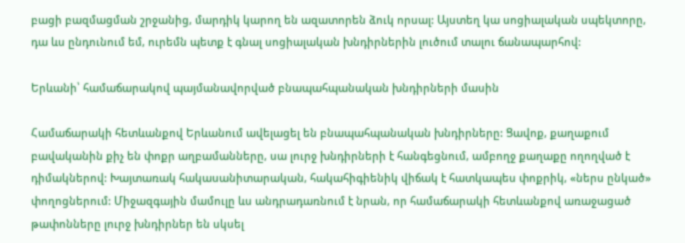բացի բազմացման շրջանից, մարդիկ կարող են ազատորեն ձուկ որսալ: Այստեղ կա սոցիալական սպեկտորը, դա ևս ընդունում եմ, ուրեմն պետք է գնալ սոցիալական խնդիրներին լուծում տալու ճանապարհով:

Երևանի՝ համաճարակով պայմանավորված բնապահպանական խնդիրների մասին

Համաճարակի հետևանքով Երևանում ավելացել են բնապահպանական խնդիրները: Ցավոք, քաղաքում բավականին քիչ են փոքր աղբամանները, սա լուրջ խնդիրների է հանգեցնում, ամբողջ քաղաքը ողողված է դիմակներով: Խայտառակ հակասանիտարական, հակահիգիենիկ վիճակ է հատկապես փոքրիկ, «ներս ընկած» փողոցներում: Միջազգային մամուլը ևս անդրադառնում է նրան, որ համաճարակի հետևանքով առաջացած թափոնները լուրջ խնդիրներ են սկսել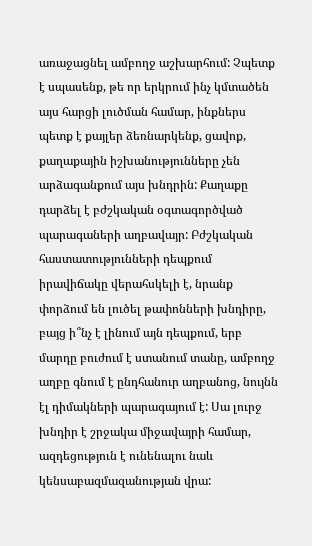առաջացնել ամբողջ աշխարհում: Չպետք է սպասենք, թե որ երկրում ինչ կմտածեն այս հարցի լուծման համար, ինքներս պետք է քայլեր ձեռնարկենք, ցավոք, քաղաքային իշխանությունները չեն արձագանքում այս խնդրին: Քաղաքը դարձել է բժշկական օգտագործված պարագաների աղբավայր: Բժշկական հաստատությունների դեպքում իրավիճակը վերահսկելի է, նրանք փորձում են լուծել թափոնների խնդիրը, բայց ի՞նչ է լինում այն դեպքում, երբ մարդը բուժում է ստանում տանը, ամբողջ աղբը գնում է ընդհանուր աղբանոց, նույնն էլ դիմակների պարագայում է: Սա լուրջ խնդիր է շրջակա միջավայրի համար, ազդեցություն է ունենալու նաև կենսաբազմազանության վրա: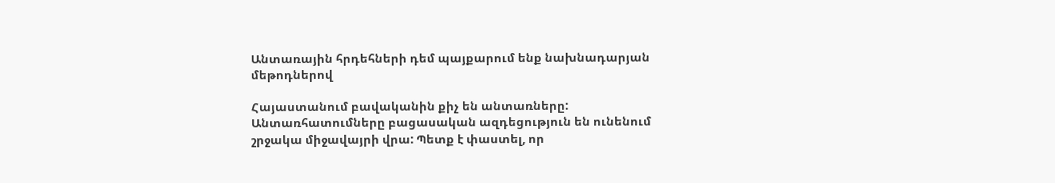Անտառային հրդեհների դեմ պայքարում ենք նախնադարյան մեթոդներով

Հայաստանում բավականին քիչ են անտառները: Անտառհատումները բացասական ազդեցություն են ունենում շրջակա միջավայրի վրա: Պետք է փաստել, որ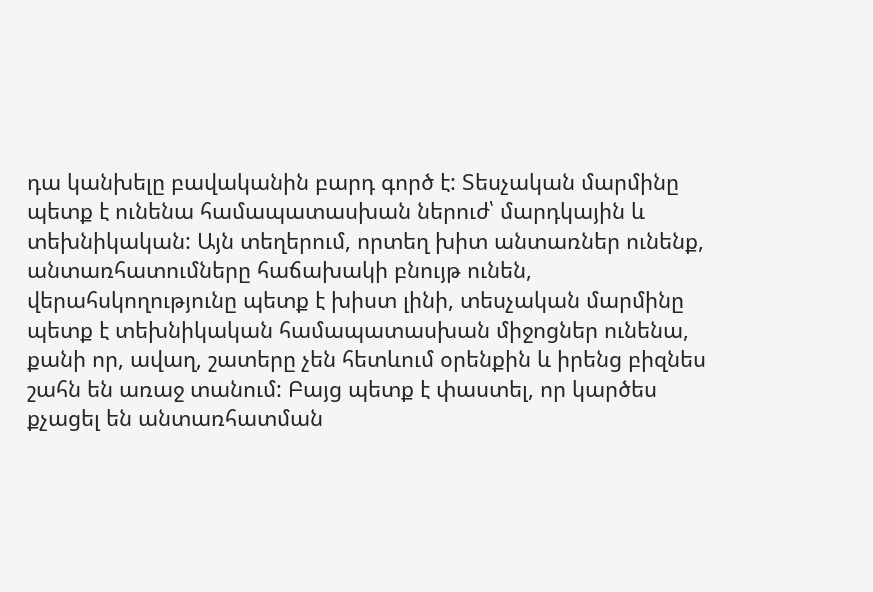դա կանխելը բավականին բարդ գործ է: Տեսչական մարմինը պետք է ունենա համապատասխան ներուժ՝ մարդկային և տեխնիկական: Այն տեղերում, որտեղ խիտ անտառներ ունենք, անտառհատումները հաճախակի բնույթ ունեն, վերահսկողությունը պետք է խիստ լինի, տեսչական մարմինը պետք է տեխնիկական համապատասխան միջոցներ ունենա, քանի որ, ավաղ, շատերը չեն հետևում օրենքին և իրենց բիզնես շահն են առաջ տանում: Բայց պետք է փաստել, որ կարծես քչացել են անտառհատման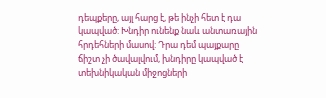դեպքերը, այլ հարց է, թե ինչի հետ է դա կապված: Խնդիր ունենք նաև անտառային հրդեհների մասով: Դրա դեմ պայքարը ճիշտ չի ծավալվում, խնդիրը կապված է տեխնիկական միջոցների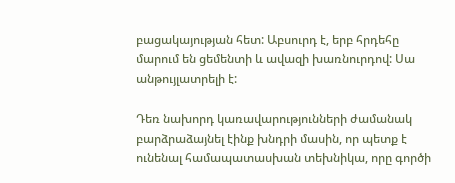բացակայության հետ: Աբսուրդ է, երբ հրդեհը մարում են ցեմենտի և ավազի խառնուրդով: Սա անթույլատրելի է:

Դեռ նախորդ կառավարությունների ժամանակ բարձրաձայնել էինք խնդրի մասին, որ պետք է ունենալ համապատասխան տեխնիկա, որը գործի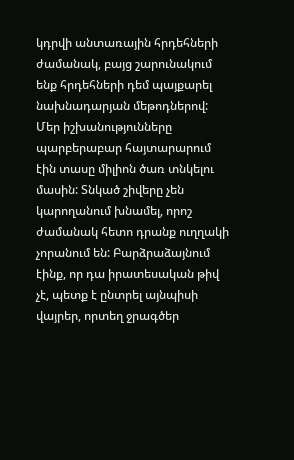կդրվի անտառային հրդեհների ժամանակ, բայց շարունակում ենք հրդեհների դեմ պայքարել նախնադարյան մեթոդներով: Մեր իշխանությունները պարբերաբար հայտարարում էին տասը միլիոն ծառ տնկելու մասին: Տնկած շիվերը չեն կարողանում խնամել, որոշ ժամանակ հետո դրանք ուղղակի չորանում են: Բարձրաձայնում էինք, որ դա իրատեսական թիվ չէ, պետք է ընտրել այնպիսի վայրեր, որտեղ ջրագծեր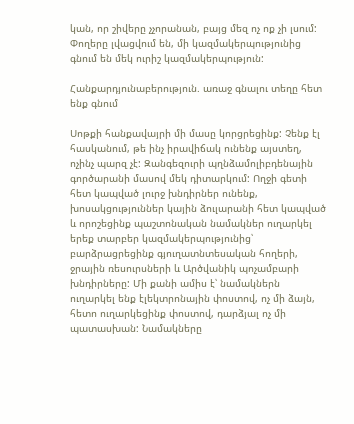կան, որ շիվերը չչորանան, բայց մեզ ոչ ոք չի լսում: Փողերը լվացվում են, մի կազմակերպությունից գնում են մեկ ուրիշ կազմակերպություն:

Հանքարդյունաբերություն. առաջ գնալու տեղը հետ ենք գնում

Սոթքի հանքավայրի մի մասը կորցրեցինք: Չենք էլ հասկանում, թե ինչ իրավիճակ ունենք այստեղ, ոչինչ պարզ չէ: Զանգեզուրի պղնձամոլիբդենային գործարանի մասով մեկ դիտարկում: Ողջի գետի հետ կապված լուրջ խնդիրներ ունենք, խոսակցություններ կային ձուլարանի հետ կապված և որոշեցինք պաշտոնական նամակներ ուղարկել երեք տարբեր կազմակերպությունից՝ բարձրացրեցինք գյուղատնտեսական հողերի, ջրային ռեսուրսների և Արծվանիկ պոչամբարի խնդիրները: Մի քանի ամիս է՝ նամակներն ուղարկել ենք էլեկտրոնային փոստով, ոչ մի ձայն, հետո ուղարկեցինք փոստով, դարձյալ ոչ մի պատասխան: Նամակները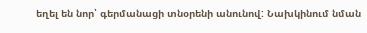եղել են նոր՝ գերմանացի տնօրենի անունով: Նախկինում նման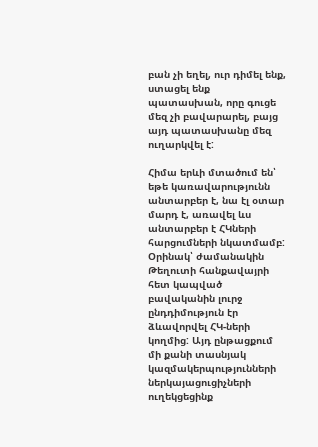բան չի եղել, ուր դիմել ենք, ստացել ենք պատասխան, որը գուցե մեզ չի բավարարել, բայց այդ պատասխանը մեզ ուղարկվել է:

Հիմա երևի մտածում են՝ եթե կառավարությունն անտարբեր է, նա էլ օտար մարդ է, առավել ևս անտարբեր է ՀԿների հարցումների նկատմամբ: Օրինակ՝ ժամանակին Թեղուտի հանքավայրի հետ կապված բավականին լուրջ ընդդիմություն էր ձևավորվել ՀԿ-ների կողմից: Այդ ընթացքում մի քանի տասնյակ կազմակերպությունների ներկայացուցիչների ուղեկցեցինք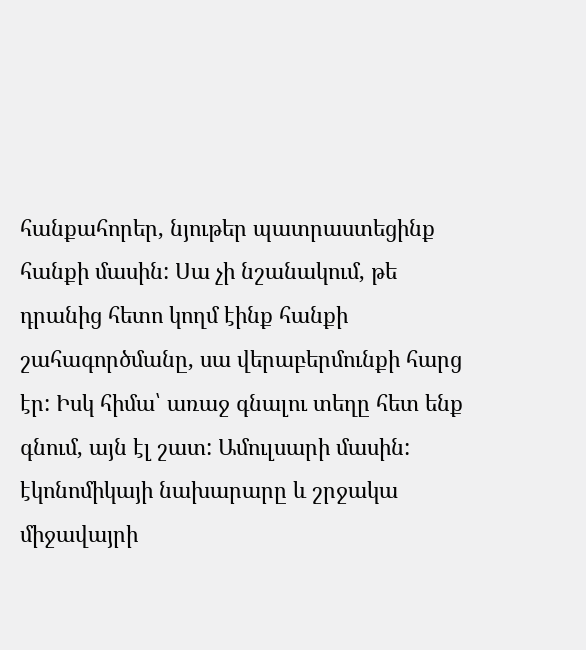հանքահորեր, նյութեր պատրաստեցինք հանքի մասին: Սա չի նշանակում, թե դրանից հետո կողմ էինք հանքի շահագործմանը, սա վերաբերմունքի հարց էր: Իսկ հիմա՝ առաջ գնալու տեղը հետ ենք գնում, այն էլ շատ: Ամուլսարի մասին: էկոնոմիկայի նախարարը և շրջակա միջավայրի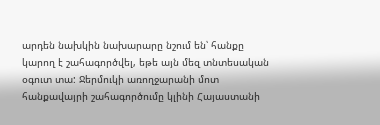արդեն նախկին նախարարը նշում են՝ հանքը կարող է շահագործվել, եթե այն մեզ տնտեսական օգուտ տա: Ջերմուկի առողջարանի մոտ հանքավայրի շահագործումը կլինի Հայաստանի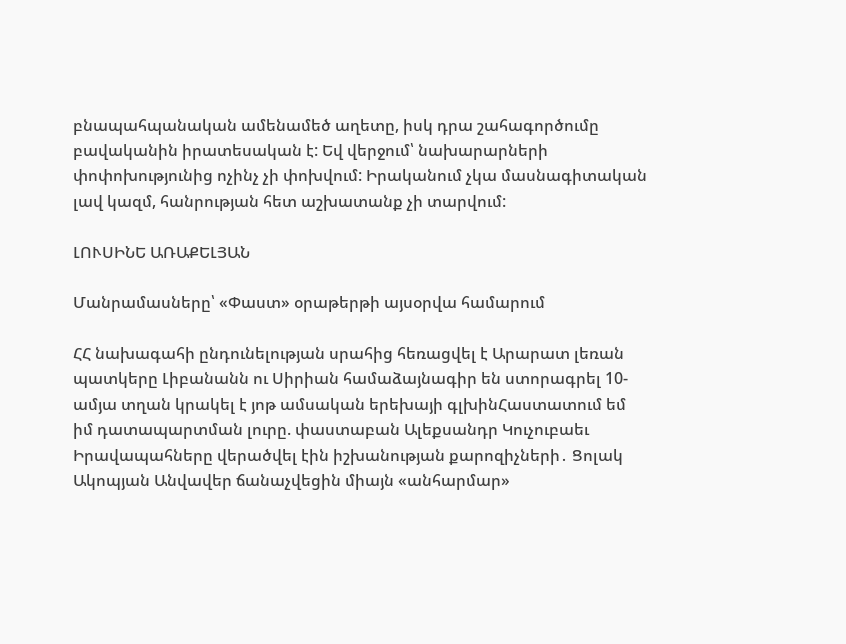բնապահպանական ամենամեծ աղետը, իսկ դրա շահագործումը բավականին իրատեսական է: Եվ վերջում՝ նախարարների փոփոխությունից ոչինչ չի փոխվում: Իրականում չկա մասնագիտական լավ կազմ, հանրության հետ աշխատանք չի տարվում:

ԼՈՒՍԻՆԵ ԱՌԱՔԵԼՅԱՆ

Մանրամասները՝ «Փաստ» օրաթերթի այսօրվա համարում

ՀՀ նախագահի ընդունելության սրահից հեռացվել է Արարատ լեռան պատկերը Լիբանանն ու Սիրիան համաձայնագիր են ստորագրել 10-ամյա տղան կրակել է յոթ ամսական երեխայի գլխինՀաստատում եմ իմ դատապարտման լուրը. փաստաբան Ալեքսանդր Կուչուբաեւ Իրավապահները վերածվել էին իշխանության քարոզիչների․ Ցոլակ Ակոպյան Անվավեր ճանաչվեցին միայն «անհարմար»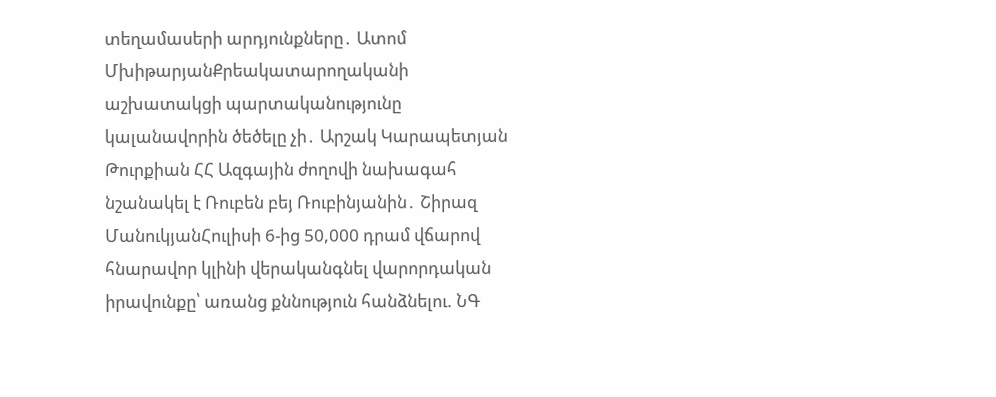տեղամասերի արդյունքները․ Ատոմ ՄխիթարյանՔրեակատարողականի աշխատակցի պարտականությունը կալանավորին ծեծելը չի․ Արշակ Կարապետյան Թուրքիան ՀՀ Ազգային ժողովի նախագահ նշանակել է Ռուբեն բեյ Ռուբինյանին․ Շիրազ ՄանուկյանՀուլիսի 6-ից 50,000 դրամ վճարով հնարավոր կլինի վերականգնել վարորդական իրավունքը՝ առանց քննություն հանձնելու. ՆԳ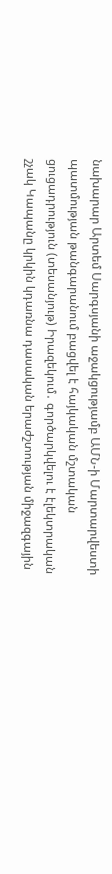նախարար Արտեմ Սարգսյանի աջակցությամբ ԱՄՆ-ի Մարտարվեստի պատմության թանգարանում բացվել է հայկական մշտական ցուցադրություն (տեսանյութ) Իրազեկում․ գործարկվելու է էլեկտրական շչակ Կապանը կրկին կդառնա դասական երաժշտության միջազգային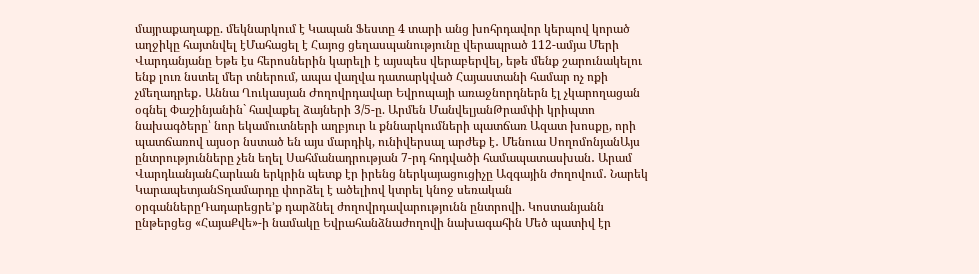մայրաքաղաքը. մեկնարկում է Կապան Ֆեստը 4 տարի անց խոհրդավոր կերպով կորած աղջիկը հայտնվել էՄահացել է Հայոց ցեղասպանությունը վերապրած 112-ամյա Մերի Վարդանյանը Եթե էս հերոսներին կարելի է այսպես վերաբերվել, եթե մենք շարունակելու ենք լուռ նստել մեր տներում, ապա վաղվա դատարկված Հայաստանի համար ոչ ոքի չմեղադրեք․ Աննա Ղուկասյան Ժողովրդավար Եվրոպայի առաջնորդներն էլ չկարողացան օգնել Փաշինյանին` հավաքել ձայների 3/5-ը. Արմեն ՄանվելյանԹրամփի կրիպտո նախագծերը՝ նոր եկամուտների աղբյուր և քննարկումների պատճառ Ազատ խոսքը, որի պատճառով այսօր նստած են այս մարդիկ, ունիվերսալ արժեք է․ Մենուա ՍողոմոնյանԱյս ընտրությունները չեն եղել Սահմանադրության 7-րդ հոդվածի համապատասխան․ Արամ ՎարդևանյանՀարևան երկրին պետք էր իրենց ներկայացուցիչը Ազգային ժողովում․ Նարեկ ԿարապետյանՏղամարդը փորձել է ածելիով կտրել կնոջ սեռական օրգաններըԴադարեցրե’ք դարձնել ժողովրդավարությունն ընտրովի. Կոստանյանն ընթերցեց «ՀայաՔվե»-ի նամակը Եվրահանձնաժողովի նախագահին Մեծ պատիվ էր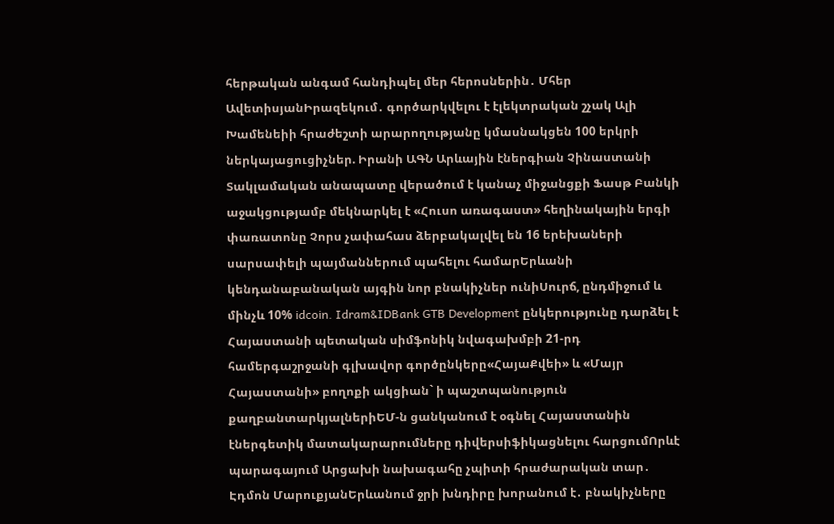հերթական անգամ հանդիպել մեր հերոսներին․ Մհեր ԱվետիսյանԻրազեկում․ գործարկվելու է էլեկտրական շչակ Ալի Խամենեիի հրաժեշտի արարողությանը կմասնակցեն 100 երկրի ներկայացուցիչներ. Իրանի ԱԳՆ Արևային էներգիան Չինաստանի Տակլամական անապատը վերածում է կանաչ միջանցքի Ֆասթ Բանկի աջակցությամբ մեկնարկել է «Հուսո առագաստ» հեղինակային երգի փառատոնը Չորս չափահաս ձերբակալվել են 16 երեխաների սարսափելի պայմաններում պահելու համարԵրևանի կենդանաբանական այգին նոր բնակիչներ ունիՍուրճ, ընդմիջում և մինչև 10% idcoin. Idram&IDBank GTB Development ընկերությունը դարձել է Հայաստանի պետական սիմֆոնիկ նվագախմբի 21-րդ համերգաշրջանի գլխավոր գործընկերը«ՀայաՔվեի» և «Մայր Հայաստանի» բողոքի ակցիան` ի պաշտպանություն քաղբանտարկյալներիԵՄ-ն ցանկանում է օգնել Հայաստանին էներգետիկ մատակարարումները դիվերսիֆիկացնելու հարցումՈրևէ պարագայում Արցախի նախագահը չպիտի հրաժարական տար․ Էդմոն ՄարուքյանԵրևանում ջրի խնդիրը խորանում է․ բնակիչները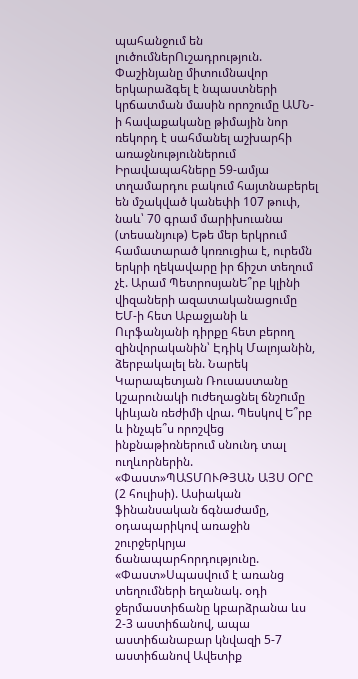պահանջում են լուծումներՈւշադրություն. Փաշինյանը միտումնավոր երկարաձգել է նպաստների կրճատման մասին որոշումը ԱՄՆ-ի հավաքականը թիմային նոր ռեկորդ է սահմանել աշխարհի առաջնություններում Իրավապահները 59-ամյա տղամարդու բակում հայտնաբերել են մշակված կանեփի 107 թուփ, նաև՝ 70 գրամ մարիխուանա (տեսանյութ) Եթե մեր երկրում համատարած կոռուցիա է, ուրեմն երկրի ղեկավարը իր ճիշտ տեղում չէ. Արամ ՊետրոսյանԵ՞րբ կլինի վիզաների ազատականացումը ԵՄ-ի հետ Աբաջյանի և Ուրֆանյանի դիրքը հետ բերող զինվորականին՝ Էդիկ Մալոյանին, ձերբակալել են. Նարեկ Կարապետյան Ռուսաստանը կշարունակի nւժեղացնել ճնշnւմը կիևյան ռեժիմի վրա. Պեսկով Ե՞րբ և ինչպե՞ս որոշվեց ինքնաթիռներում սնունդ տալ ուղևորներին. «Փաստ»ՊԱՏՄՈՒԹՅԱՆ ԱՅՍ ՕՐԸ (2 հուլիսի). Ասիական ֆինանսական ճգնաժամը, օդապարիկով առաջին շուրջերկրյա ճանապարհորդությունը. «Փաստ»Սպասվում է առանց տեղումների եղանակ. օդի ջերմաստիճանը կբարձրանա ևս 2-3 աստիճանով, ապա աստիճանաբար կնվազի 5-7 աստիճանով Ավետիք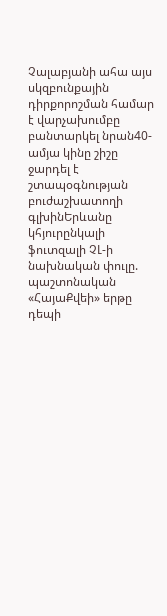Չալաբյանի ահա այս սկզբունքային դիրքորոշման համար է վարչախումբը բանտարկել նրան40-ամյա կինը շիշը ջարդել է շտապօգնության բուժաշխատողի գլխինԵրևանը կհյուրընկալի ֆուտզալի ՉԼ-ի նախնական փուլը. պաշտոնական «ՀայաՔվեի» երթը դեպի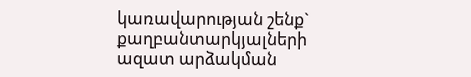կառավարության շենք` քաղբանտարկյալների ազատ արձակման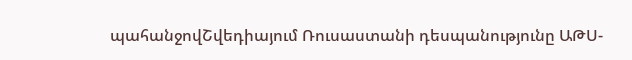պահանջովՇվեդիայում Ռուսաստանի դեսպանությունը ԱԹՍ-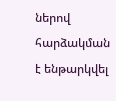ներով հարձակման է ենթարկվել